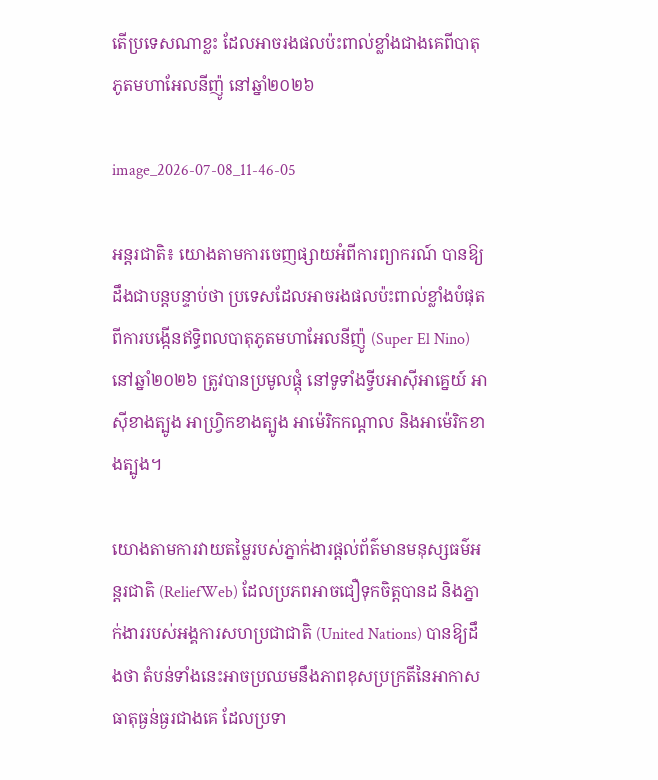តើប្រទេសណាខ្លះ ដែលអាចរងផលប៉ះពាល់ខ្លាំងជាងគេពីបាតុភូតមហាអែលនីញ៉ូ នៅឆ្នាំ២០២៦

image_2026-07-08_11-46-05

អន្តរជាតិ៖ យោងតាមការចេញផ្សាយអំពីការព្យាករណ៍ បានឱ្យដឹងជាបន្តបន្ទាប់ថា ប្រទេសដែលអាចរងផលប៉ះពាល់ខ្លាំងបំផុតពីការបង្កើនឥទ្ធិពលបាតុភូតមហាអែលនីញ៉ូ (Super El Nino) នៅឆ្នាំ២០២៦ ត្រូវបានប្រមូលផ្តុំ នៅទូទាំងទ្វីបអាស៊ីអាគ្នេយ៍ អាស៊ីខាងត្បូង អាហ្វ្រិកខាងត្បូង អាម៉េរិកកណ្តាល និងអាម៉េរិកខាងត្បូង។

យោងតាមការវាយតម្លៃរបស់ភ្នាក់ងារផ្តល់ព័ត៌មានមនុស្សធម៌អន្តរជាតិ (ReliefWeb) ដែលប្រភពអាចជឿទុកចិត្តបានដ និងភ្នាក់ងាររបស់អង្គការសហប្រជាជាតិ (United Nations) បានឱ្យដឹងថា តំបន់ទាំងនេះអាចប្រឈមនឹងភាពខុសប្រក្រតីនៃអាកាសធាតុធ្ងន់ធ្ងរជាងគេ ដែលប្រទា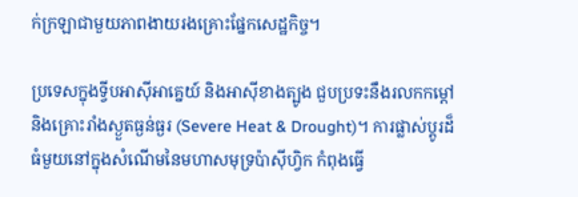ក់ក្រឡាជាមួយភាពងាយរងគ្រោះផ្នែកសេដ្ឋកិច្ច។

ប្រទេសក្នុងទ្វីបអាស៊ីអាគ្នេយ៍ និងអាស៊ីខាងត្បូង ជួបប្រទះនឹងរលកកម្ដៅ និងគ្រោះរាំងស្ងួតធ្ងន់ធ្ងរ (Severe Heat & Drought)។ ការផ្លាស់ប្តូរដ៏ធំមួយនៅក្នុងសំណើមនៃមហាសមុទ្រប៉ាស៊ីហ្វិក កំពុងធ្វើ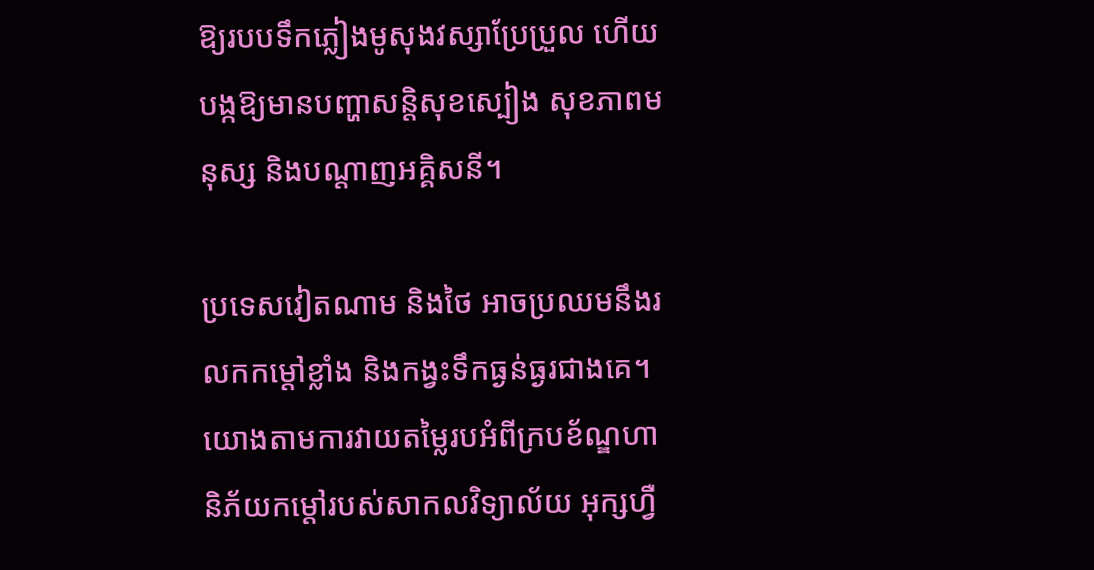ឱ្យរបបទឹកភ្លៀងមូសុងវស្សាប្រែប្រួល ហើយបង្កឱ្យមានបញ្ហាសន្តិសុខស្បៀង សុខភាពមនុស្ស និងបណ្តាញអគ្គិសនី។

ប្រទេសវៀតណាម និងថៃ អាចប្រឈមនឹងរលកកម្ដៅខ្លាំង និងកង្វះទឹកធ្ងន់ធ្ងរជាងគេ។ យោងតាមការវាយតម្លៃរបអំពីក្របខ័ណ្ឌហានិភ័យកម្ដៅរបស់សាកលវិទ្យាល័យ អុក្សហ្វឺ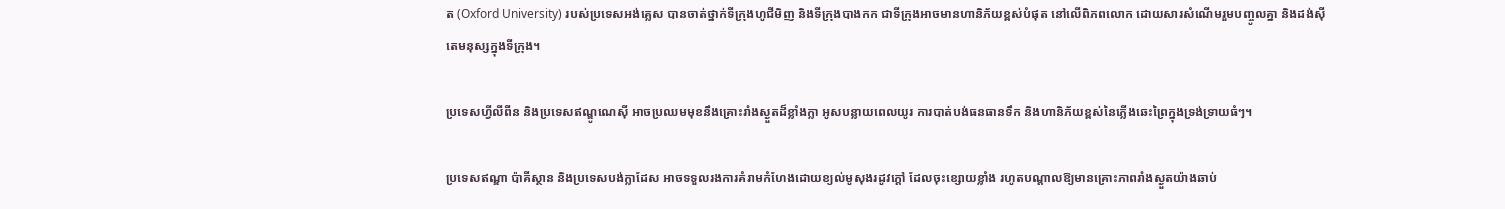ត (Oxford University) របស់ប្រទេសអង់គ្លេស បានចាត់ថ្នាក់ទីក្រុងហូជីមិញ និងទីក្រុងបាងកក ជាទីក្រុងអាចមានហានិភ័យខ្ពស់បំផុត នៅលើពិភពលោក ដោយសារសំណើមរួមបញ្ចូលគ្នា និងដង់ស៊ីតេមនុស្សក្នុងទីក្រុង។

ប្រទេសហ្វីលីពីន និងប្រទេសឥណ្ឌូណេស៊ី អាចប្រឈមមុខនឹងគ្រោះរាំងស្ងួតដ៏ខ្លាំងក្លា អូសបន្លាយពេលយូរ ការបាត់បង់ធនធានទឹក និងហានិភ័យខ្ពស់នៃភ្លើងឆេះព្រៃក្នុងទ្រង់ទ្រាយធំៗ។

ប្រទេសឥណ្ឌា ប៉ាគីស្ថាន និងប្រទេសបង់ក្លាដែស អាចទទួលរងការគំរាមកំហែងដោយខ្យល់មូសុងរដូវក្តៅ ដែលចុះខ្សោយខ្លាំង រហូតបណ្តាលឱ្យមានគ្រោះភាពរាំងស្ងួតយ៉ាងឆាប់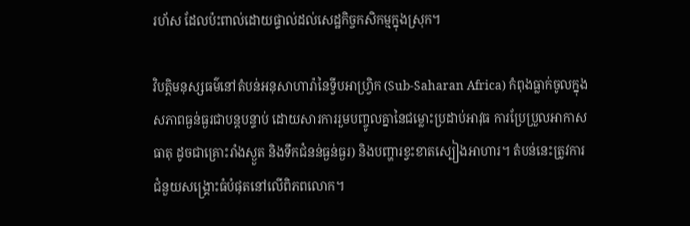រហ័ស ដែលប៉ះពាល់ដោយផ្ទាល់ដល់សេដ្ឋកិច្ចកសិកម្មក្នុងស្រុក។

វិបត្តិមនុស្សធម៌នៅតំបន់អនុសាហារ៉ានៃទ្វីបអាហ្វ្រិក (Sub-Saharan Africa) កំពុងធ្លាក់ចូលក្នុងសភាពធ្ងន់ធ្ងរជាបន្តបន្ទាប់ ដោយសារការរួមបញ្ចូលគ្នានៃជម្លោះប្រដាប់អាវុធ ការប្រែប្រួលអាកាសធាតុ ដូចជាគ្រោះរាំងស្ងួត និងទឹកជំនន់ធ្ងន់ធ្ងរ) និងបញ្ហារខ្វះខាតស្បៀងអាហារ។ តំបន់នេះត្រូវការជំនួយសង្គ្រោះធំបំផុតនៅលើពិភពលោក។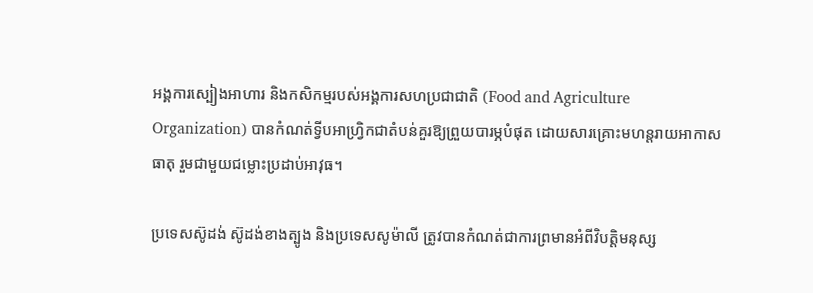អង្គការស្បៀងអាហារ និងកសិកម្មរបស់អង្គការសហប្រជាជាតិ (Food and Agriculture Organization) បានកំណត់ទ្វីបអាហ្វ្រិកជាតំបន់គួរឱ្យព្រួយបារម្ភបំផុត ដោយសារគ្រោះមហន្តរាយអាកាសធាតុ រួមជាមួយជម្លោះប្រដាប់អាវុធ។

ប្រទេសស៊ូដង់ ស៊ូដង់ខាងត្បូង និងប្រទេសសូម៉ាលី ត្រូវបានកំណត់ជាការព្រមានអំពីវិបត្តិមនុស្ស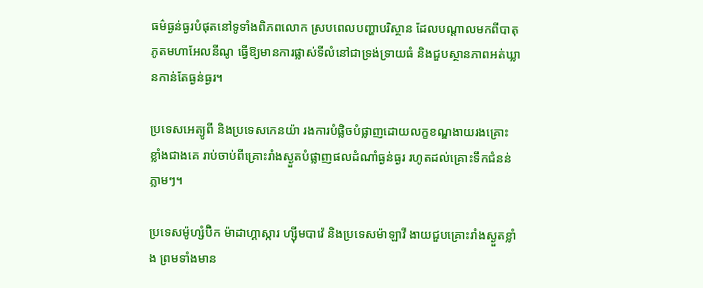ធម៌ធ្ងន់ធ្ងរបំផុតនៅទូទាំងពិភពលោក ស្របពេលបញ្ហាបរិស្ថាន ដែលបណ្ដាលមកពីបាតុភូតមហាអែលនីណូ ធ្វើឱ្យមានការផ្លាស់ទីលំនៅជាទ្រង់ទ្រាយធំ និងជួបស្ថានភាពអត់ឃ្លានកាន់តែធ្ងន់ធ្ងរ។

ប្រទេសអេត្យូពី និងប្រទេសកេនយ៉ា រងការបំផ្លិចបំផ្លាញដោយលក្ខខណ្ឌងាយរងគ្រោះខ្លាំងជាងគេ រាប់ចាប់ពីគ្រោះរាំងស្ងួតបំផ្លាញផលដំណាំធ្ងន់ធ្ងរ រហូតដល់គ្រោះទឹកជំនន់ភ្លាមៗ។

ប្រទេសម៉ូហ្សំប៊ិក ម៉ាដាហ្គាស្ការ ហ្ស៊ីមបាវ៉េ និងប្រទេសម៉ាឡាវី ងាយជួបគ្រោះរាំងស្ងួតខ្លាំង ព្រមទាំងមាន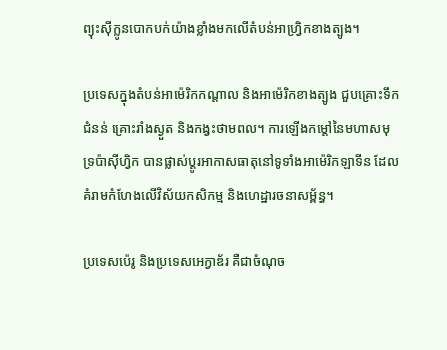ព្យុះស៊ីក្លូនបោកបក់យ៉ាងខ្លាំងមកលើតំបន់អាហ្វ្រិកខាងត្បូង។

ប្រទេសក្នុងតំបន់អាម៉េរិកកណ្តាល និងអាម៉េរិកខាងត្បូង ជួបគ្រោះទឹកជំនន់ គ្រោះរាំងស្ងួត និងកង្វះថាមពល។ ការឡើងកម្ដៅនៃមហាសមុទ្រប៉ាស៊ីហ្វិក បានផ្លាស់ប្តូរអាកាសធាតុនៅទូទាំងអាម៉េរិកឡាទីន ដែលគំរាមកំហែងលើវិស័យកសិកម្ម និងហេដ្ឋារចនាសម្ព័ន្ធ។

ប្រទេសប៉េរូ និងប្រទេសអេក្វាឌ័រ គឺជាចំណុច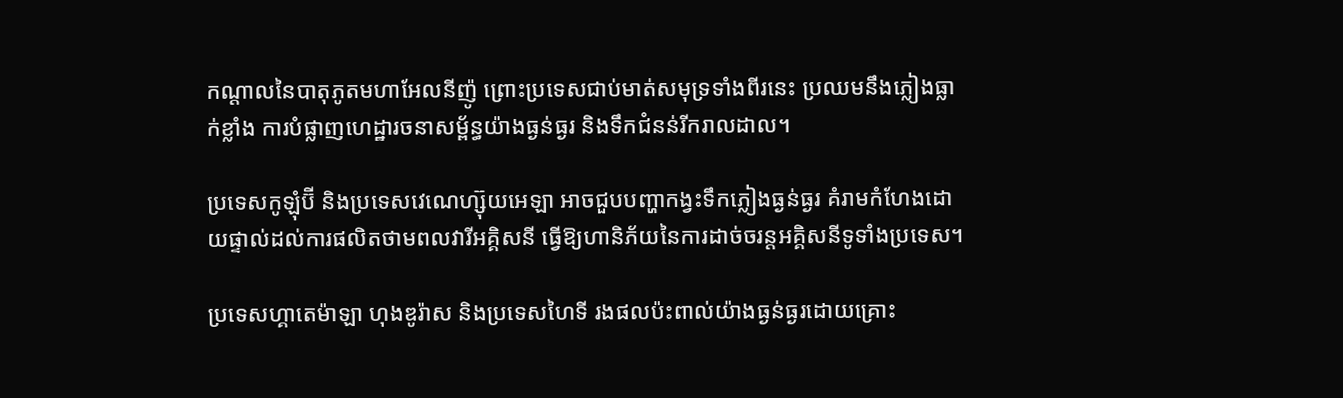កណ្តាលនៃបាតុភូតមហាអែលនីញ៉ូ ព្រោះប្រទេសជាប់មាត់សមុទ្រទាំងពីរនេះ ប្រឈមនឹងភ្លៀងធ្លាក់ខ្លាំង ការបំផ្លាញហេដ្ឋារចនាសម្ព័ន្ធយ៉ាងធ្ងន់ធ្ងរ និងទឹកជំនន់រីករាលដាល។

ប្រទេសកូឡុំប៊ី និងប្រទេសវេណេហ្ស៊ុយអេឡា អាចជួបបញ្ហាកង្វះទឹកភ្លៀងធ្ងន់ធ្ងរ គំរាមកំហែងដោយផ្ទាល់ដល់ការផលិតថាមពលវារីអគ្គិសនី ធ្វើឱ្យហានិភ័យនៃការដាច់ចរន្តអគ្គិសនីទូទាំងប្រទេស។

ប្រទេសហ្គាតេម៉ាឡា ហុងឌូរ៉ាស និងប្រទេសហៃទី រងផលប៉ះពាល់យ៉ាងធ្ងន់ធ្ងរដោយគ្រោះ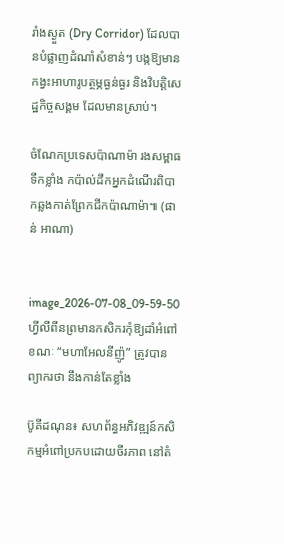រាំងស្ងួត (Dry Corridor) ដែលបានបំផ្លាញដំណាំសំខាន់ៗ បង្កឱ្យមានកង្វះអាហារូបត្ថម្ភធ្ងន់ធ្ងរ និងវិបត្តិសេដ្ឋកិច្ចសង្គម ដែលមានស្រាប់។

ចំណែកប្រទេសប៉ាណាម៉ា រងសម្ពាធទឹកខ្លាំង កប៉ាល់ដឹកអ្នកដំណើរពិបាកឆ្លងកាត់ព្រែកជីកប៉ាណាម៉ា៕ (ផាន់ អាណា)


image_2026-07-08_09-59-50
ហ្វីលីពីនព្រមានកសិករកុំឱ្យដាំអំពៅ ខណៈ “មហាអែលនីញ៉ូ” ត្រូវបានព្យាករថា នឹងកាន់តែខ្លាំង

ប៊ូគីដណុន៖ សហព័ន្ធអភិវឌ្ឍន៍កសិកម្មអំពៅប្រកបដោយចីរភាព នៅតំ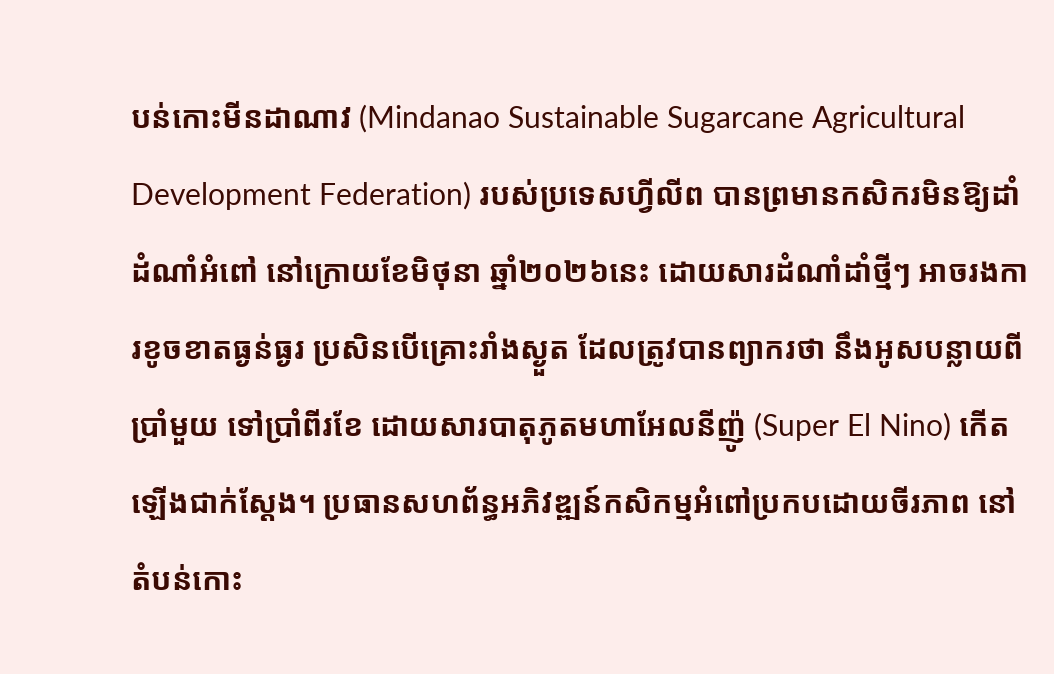បន់កោះមីនដាណាវ (Mindanao Sustainable Sugarcane Agricultural Development Federation) របស់ប្រទេសហ្វីលីព បានព្រមានកសិករមិនឱ្យដាំដំណាំអំពៅ នៅក្រោយខែមិថុនា ឆ្នាំ២០២៦នេះ ដោយសារដំណាំដាំថ្មីៗ អាចរងការខូចខាតធ្ងន់ធ្ងរ ប្រសិនបើគ្រោះរាំងស្ងួត ដែលត្រូវបានព្យាករថា នឹងអូសបន្លាយពីប្រាំមួយ ទៅប្រាំពីរខែ ដោយសារបាតុភូតមហាអែលនីញ៉ូ (Super El Nino) កើតឡើងជាក់ស្តែង។ ប្រធានសហព័ន្ធអភិវឌ្ឍន៍កសិកម្មអំពៅប្រកបដោយចីរភាព នៅតំបន់កោះ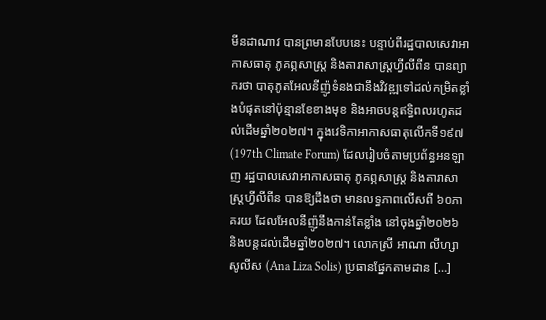មីនដាណាវ បានព្រមានបែបនេះ បន្ទាប់ពីរដ្ឋបាលសេវាអាកាសធាតុ ភូគព្ភសាស្ត្រ និងតារាសាស្ត្រហ្វីលីពីន បានព្យាករថា បាតុភូតអែលនីញ៉ូទំនងជានឹងវិវឌ្ឍទៅដល់កម្រិតខ្លាំងបំផុតនៅប៉ុន្មានខែខាងមុខ និងអាចបន្តឥទ្ធិពលរហូតដល់ដើមឆ្នាំ២០២៧។ ក្នុងវេទិកាអាកាសធាតុលើកទី១៩៧ (197th Climate Forum) ដែលរៀបចំតាមប្រព័ន្ធអនឡាញ រដ្ឋបាលសេវាអាកាសធាតុ ភូគព្ភសាស្ត្រ និងតារាសាស្ត្រហ្វីលីពីន បានឱ្យដឹងថា មានលទ្ធភាពលើសពី ៦០ភាគរយ ដែលអែលនីញ៉ូនឹងកាន់តែខ្លាំង នៅចុងឆ្នាំ២០២៦ និងបន្តដល់ដើមឆ្នាំ២០២៧។ លោកស្រី អាណា លីហ្សា សូលីស (Ana Liza Solis) ប្រធានផ្នែកតាមដាន […]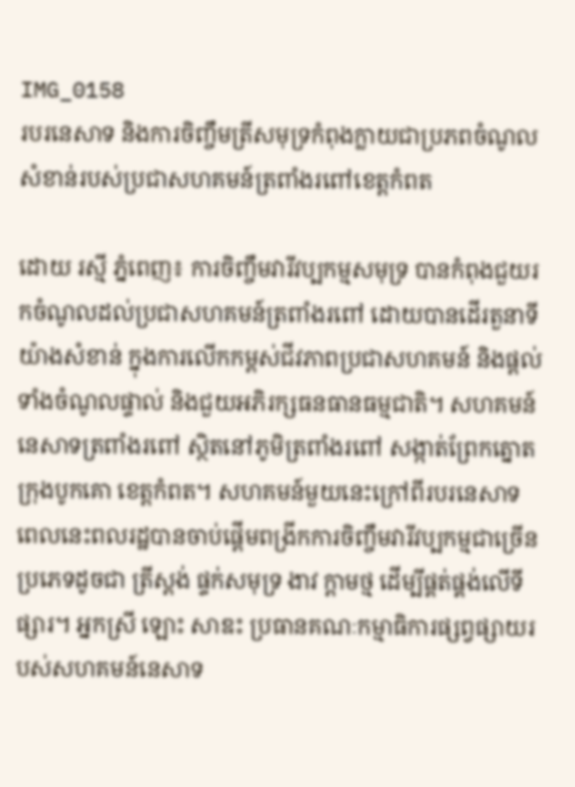IMG_0158
របរនេសាទ និងការចិញ្ចឹមត្រីសមុទ្រកំពុងក្លាយជាប្រភពចំណូលសំខាន់របស់ប្រជាសហគមន៍ត្រពាំងរពៅខេត្តកំពត

ដោយ រស្មី ភ្នំពេញ៖ ការចិញ្ចឹមវារីវប្បកម្មសមុទ្រ បានកំពុងជួយរកចំណូលដល់ប្រជាសហគមន៍ត្រពាំងរពៅ ដោយបានដើរតួនាទីយ៉ាងសំខាន់ ក្នុងការលើកកម្ពស់ជីវភាពប្រជាសហគមន៍ និងផ្តល់ទាំងចំណូលផ្ទាល់ និងជួយអភិរក្សធនធានធម្មជាតិ។ សហគមន៍នេសាទត្រពាំងរពៅ ស្ថិតនៅភូមិត្រពាំងរពៅ សង្កាត់ព្រែកត្នោត ក្រុងបូកគោ ខេត្តកំពត។ សហគមន៍មួយនេះក្រៅពីរបរនេសាទ ពេលនេះពលរដ្ឋបានចាប់ផ្តើមពង្រីកការចិញ្ចឹមវារីវប្បកម្មជាច្រើនប្រភេទដូចជា ត្រីស្ពង់ ផ្ទក់សមុទ្រ ងាវ ក្តាមថ្ម ដើម្បីផ្គត់ផ្គង់លើទីផ្សារ។ អ្នកស្រី ឡោះ សាឌះ ប្រធានគណៈកម្មាធិការផ្សព្វផ្សាយរបស់សហគមន៍នេសាទ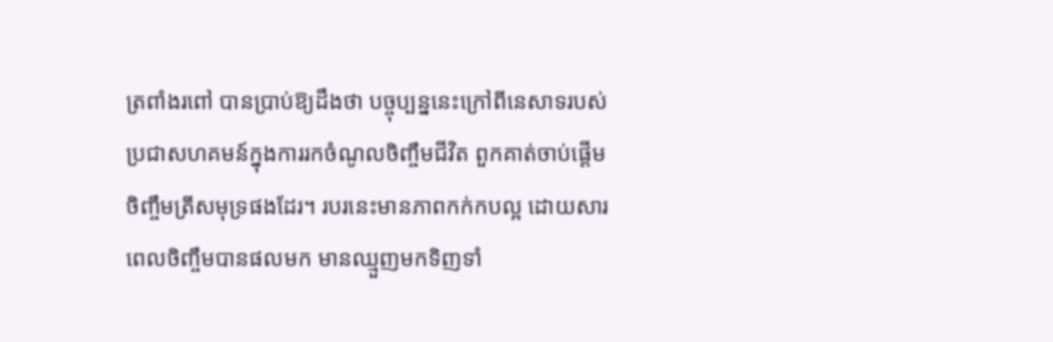ត្រពាំងរពៅ បានប្រាប់ឱ្យដឹងថា បច្ចុប្បន្ននេះក្រៅពីនេសាទរបស់ប្រជាសហគមន៍ក្នុងការរកចំណូលចិញ្ចឹមជីវិត ពួកគាត់ចាប់ផ្តើមចិញ្ចឹមត្រីសមុទ្រផងដែរ។ របរនេះមានភាពកក់កបល្អ ដោយសារពេលចិញ្ចឹមបានផលមក មានឈ្មួញមកទិញទាំ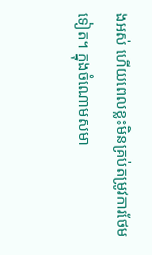ងអស់ ហើយពេលខ្លះមិនគ្រប់តម្រូវការថែមទៀត។ ក្នុងចំណោមសមា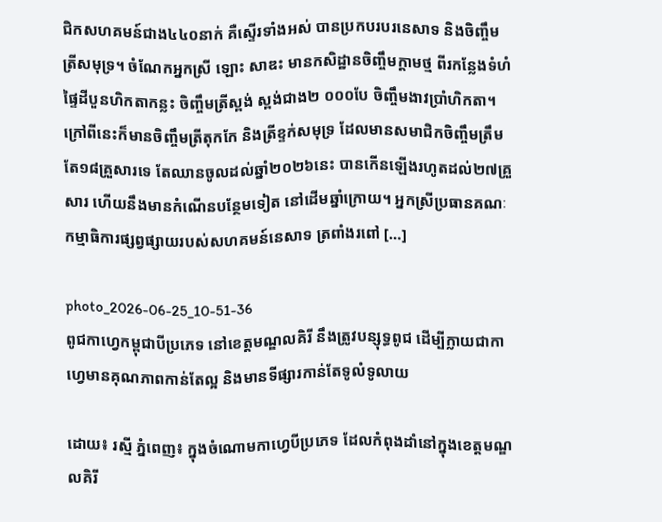ជិកសហគមន៍ជាង៤៤០នាក់ គឺស្ទើរទាំងអស់ បានប្រកបរបរនេសាទ និងចិញ្ចឹមត្រីសមុទ្រ។ ចំណែកអ្នកស្រី ឡោះ សាឌះ មានកសិដ្ឋានចិញ្ចឹមក្តាមថ្ម ពីរកន្លែងទំហំផ្ទៃដីបួនហិកតាកន្លះ ចិញ្ចឹមត្រីស្ពង់ ស្ពង់ជាង២ ០០០បែ ចិញ្ចឹមងាវប្រាំហិកតា។ ក្រៅពីនេះក៏មានចិញ្ចឹមត្រីតុកកែ និងត្រីខ្ទក់សមុទ្រ ដែលមានសមាជិកចិញ្ចឹមត្រឹមតែ១៨គ្រួសារទេ តែឈានចូលដល់ឆ្នាំ២០២៦នេះ បានកើនឡើងរហូតដល់២៧គ្រួសារ ហើយនឹងមានកំណើនបន្ថែមទៀត នៅដើមឆ្នាំក្រោយ។ អ្នកស្រីប្រធានគណៈកម្មាធិការផ្សព្វផ្សាយរបស់សហគមន៍នេសាទ ត្រពាំងរពៅ […]

photo_2026-06-25_10-51-36
ពូជកាហ្វេកម្ពុជាបីប្រភេទ នៅខេត្តមណ្ឌលគិរី នឹងត្រូវបន្សុទ្ធពូជ ដើម្បីក្លាយជាកាហ្វេមានគុណភាពកាន់តែល្អ និងមានទីផ្សារកាន់តែទូលំទូលាយ

ដោយ៖ រស្មី ភ្នំពេញ៖ ក្នុងចំណោមកាហ្វេបីប្រភេទ ដែលកំពុងដាំនៅក្នុងខេត្តមណ្ឌលគិរី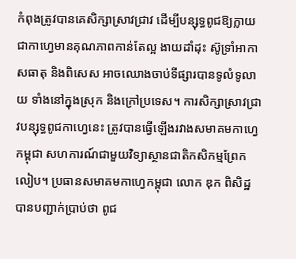កំពុងត្រូវបានគេសិក្សាស្រាវជ្រាវ ដើម្បីបន្សុទ្ធពូជឱ្យក្លាយជាកាហ្វេមានគុណភាពកាន់តែល្អ ងាយដាំដុះ ស៊ូទ្រាំអាកាសធាតុ និងពិសេស អាចឈោងចាប់ទីផ្សារបានទូលំទូលាយ ទាំងនៅក្នុងស្រុក និងក្រៅប្រទេស។ ការសិក្សាស្រាវជ្រាវបន្សុទ្ធពូជកាហ្វេនេះ ត្រូវបានធ្វើឡើងរវាងសមាគមកាហ្វេកម្ពុជា សហការណ៍ជាមួយវិទ្យាស្ថានជាតិកសិកម្មព្រែកលៀប។ ប្រធានសមាគមកាហ្វេកម្ពុជា លោក ឌុក ពិសិដ្ឋ បានបញ្ជាក់ប្រាប់ថា ពូជ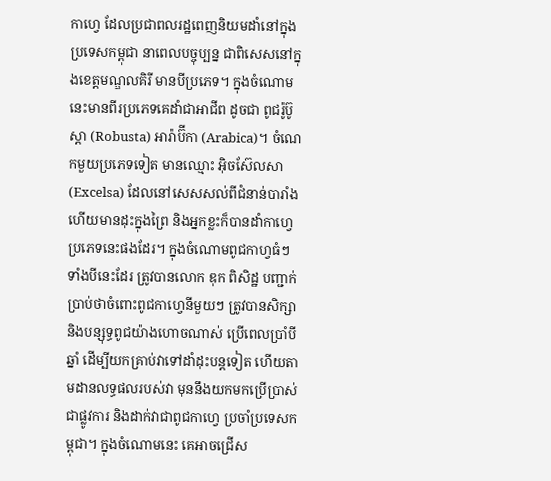កាហ្វេ ដែលប្រជាពលរដ្ឋពេញនិយមដាំនៅក្នុងប្រទេសកម្ពុជា នាពេលបច្ចុប្បន្ន ជាពិសេសនៅក្នុងខេត្តមណ្ឌលគិរី មានបីប្រភេទ។ ក្នុងចំណោមនេះមានពីរប្រភេទគេដាំជាអាជីព ដូចជា ពូជរ៉ូប៊ូស្តា (Robusta) អារ៉ាប៊ីកា (Arabica)។ ចំណេកមួយប្រភេទទៀត មានឈ្មោះ អ៊ិចស៊ែលសា (Excelsa) ដែលនៅសេសសល់ពីជំនាន់បារាំង ហើយមានដុះក្នុងព្រៃ និងអ្នកខ្លះក៏បានដាំកាហ្វេប្រភេទនេះផងដែរ។ ក្នុងចំណោមពូជកាហ្វធំៗ ទាំងបីនេះដែរ ត្រូវបានលោក ឌុក ពិសិដ្ឋ បញ្ជាក់ប្រាប់ថាចំពោះពូជកាហ្វេនីមួយៗ ត្រូវបានសិក្សា និងបន្សុទ្ធពូជយ៉ាងហោចណាស់ ប្រើពេលប្រាំបីឆ្នាំ ដើម្បីយកគ្រាប់វាទៅដាំដុះបន្តទៀត ហើយតាមដានលទ្ធផលរបស់វា មុននឹងយកមកប្រើប្រាស់ជាផ្លូវការ និងដាក់វាជាពូជកាហ្វេ ប្រចាំប្រទេសកម្ពុជា។ ក្នុងចំណោមនេះ គេអាចជ្រើស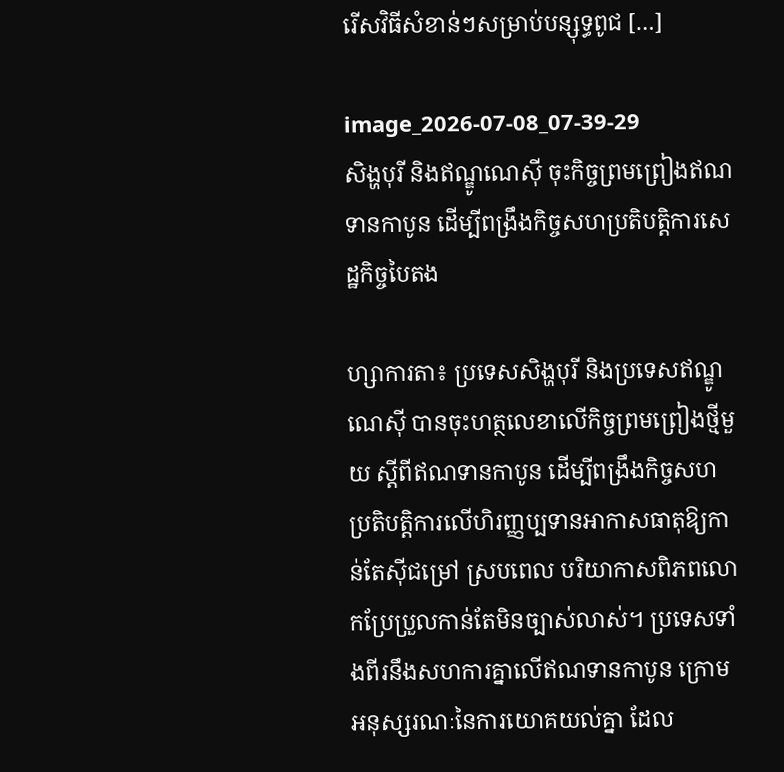រើសវិធីសំខាន់ៗសម្រាប់បន្សុទ្ធពូជ […]

image_2026-07-08_07-39-29
សិង្ហបុរី និងឥណ្ឌូណេស៊ី ចុះកិច្ចព្រមព្រៀងឥណទានកាបូន ដើម្បីពង្រឹងកិច្ចសហប្រតិបត្តិការសេដ្ឋកិច្ចបៃតង

ហ្សាការតា៖ ប្រទេសសិង្ហបុរី និងប្រទេសឥណ្ឌូណេស៊ី បានចុះហត្ថលេខាលើកិច្ចព្រមព្រៀងថ្មីមួយ ស្តីពីឥណទានកាបូន ដើម្បីពង្រឹងកិច្ចសហប្រតិបត្តិការលើហិរញ្ញប្បទានអាកាសធាតុឱ្យកាន់តែស៊ីជម្រៅ ស្របពេល បរិយាកាសពិភពលោកប្រែប្រួលកាន់តែមិនច្បាស់លាស់។ ប្រទេសទាំងពីរនឹងសហការគ្នាលើឥណទានកាបូន ក្រោមអនុស្សរណៈនៃការយោគយល់គ្នា ដែល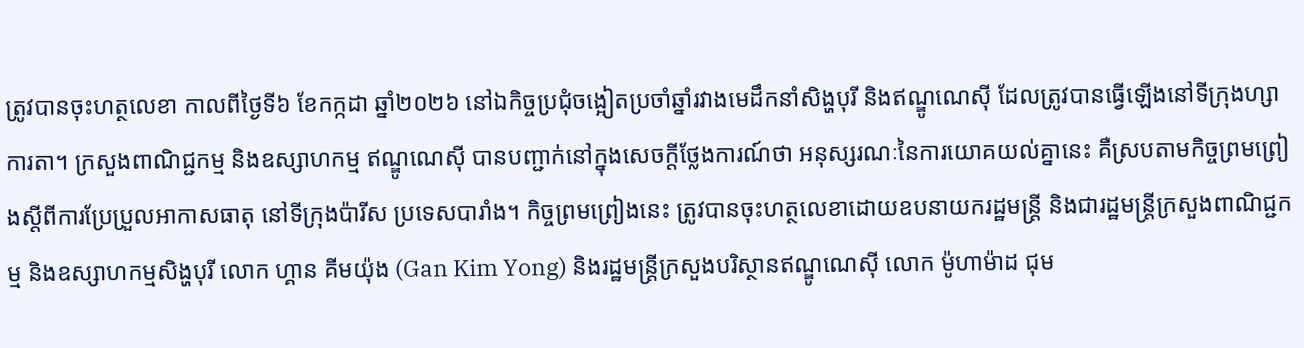ត្រូវបានចុះហត្ថលេខា កាលពីថ្ងៃទី៦ ខែកក្កដា ឆ្នាំ២០២៦ នៅឯកិច្ចប្រជុំចង្អៀតប្រចាំឆ្នាំរវាងមេដឹកនាំសិង្ហបុរី និងឥណ្ឌូណេស៊ី ដែលត្រូវបានធ្វើឡើងនៅទីក្រុងហ្សាការតា។ ក្រសួងពាណិជ្ជកម្ម និងឧស្សាហកម្ម ឥណ្ឌូណេស៊ី បានបញ្ជាក់នៅក្នុងសេចក្តីថ្លែងការណ៍ថា អនុស្សរណៈនៃការយោគយល់គ្នានេះ គឺស្របតាមកិច្ចព្រមព្រៀងស្តីពីការប្រែប្រួលអាកាសធាតុ នៅទីក្រុងប៉ារីស ប្រទេសបារាំង។ កិច្ចព្រមព្រៀងនេះ ត្រូវបានចុះហត្ថលេខាដោយឧបនាយករដ្ឋមន្ត្រី និងជារដ្ឋមន្ត្រីក្រសួងពាណិជ្ជកម្ម និងឧស្សាហកម្មសិង្ហបុរី លោក ហ្គាន គីមយ៉ុង (Gan Kim Yong) និងរដ្ឋមន្ត្រីក្រសួងបរិស្ថានឥណ្ឌូណេស៊ី លោក ម៉ូហាម៉ាដ ជុម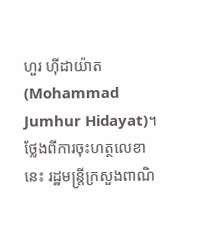ហួរ ហ៊ីដាយ៉ាត (Mohammad Jumhur Hidayat)។ ថ្លែងពីការចុះហត្ថលេខានេះ រដ្ឋមន្ត្រីក្រសួងពាណិ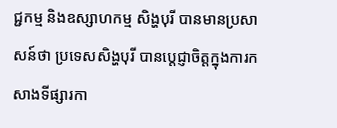ជ្ជកម្ម និងឧស្សាហកម្ម សិង្ហបុរី បានមានប្រសាសន៍ថា ប្រទេសសិង្ហបុរី បានប្តេជ្ញាចិត្តក្នុងការកសាងទីផ្សារកា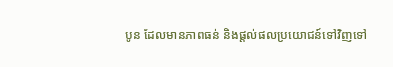បូន ដែលមានភាពធន់ និងផ្តល់ផលប្រយោជន៍ទៅវិញទៅ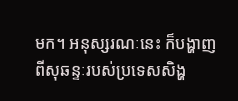មក។ អនុស្សរណៈនេះ ក៏បង្ហាញពីសុឆន្ទៈរបស់ប្រទេសសិង្ហ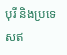បុរី និងប្រទេសឥ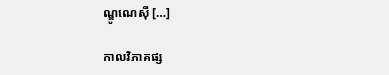ណ្ឌូណេស៊ី […]

កាលវិភាគផ្ស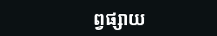ព្វផ្សាយ